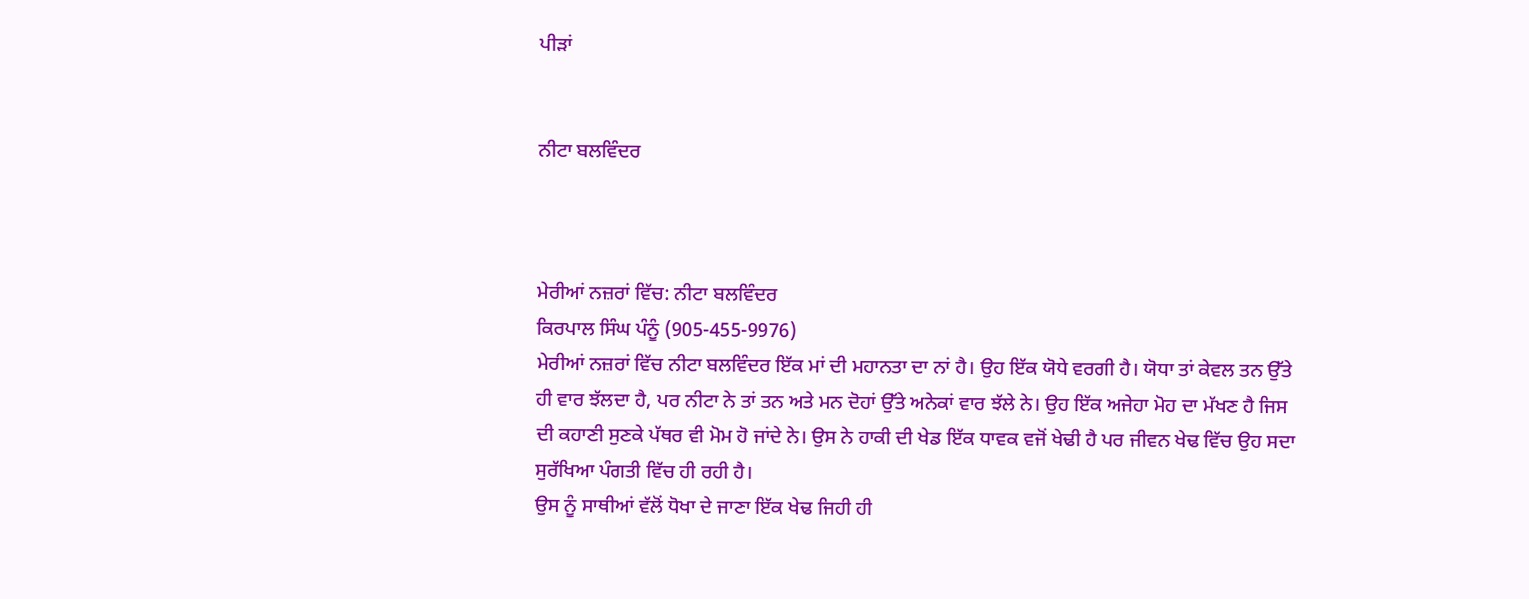ਪੀੜਾਂ


ਨੀਟਾ ਬਲਵਿੰਦਰ



ਮੇਰੀਆਂ ਨਜ਼ਰਾਂ ਵਿੱਚ: ਨੀਟਾ ਬਲਵਿੰਦਰ
ਕਿਰਪਾਲ ਸਿੰਘ ਪੰਨੂੰ (905-455-9976)
ਮੇਰੀਆਂ ਨਜ਼ਰਾਂ ਵਿੱਚ ਨੀਟਾ ਬਲਵਿੰਦਰ ਇੱਕ ਮਾਂ ਦੀ ਮਹਾਨਤਾ ਦਾ ਨਾਂ ਹੈ। ਉਹ ਇੱਕ ਯੋਧੇ ਵਰਗੀ ਹੈ। ਯੋਧਾ ਤਾਂ ਕੇਵਲ ਤਨ ਉੱਤੇ ਹੀ ਵਾਰ ਝੱਲਦਾ ਹੈ, ਪਰ ਨੀਟਾ ਨੇ ਤਾਂ ਤਨ ਅਤੇ ਮਨ ਦੋਹਾਂ ਉੱਤੇ ਅਨੇਕਾਂ ਵਾਰ ਝੱਲੇ ਨੇ। ਉਹ ਇੱਕ ਅਜੇਹਾ ਮੋਹ ਦਾ ਮੱਖਣ ਹੈ ਜਿਸ ਦੀ ਕਹਾਣੀ ਸੁਣਕੇ ਪੱਥਰ ਵੀ ਮੋਮ ਹੋ ਜਾਂਦੇ ਨੇ। ਉਸ ਨੇ ਹਾਕੀ ਦੀ ਖੇਡ ਇੱਕ ਧਾਵਕ ਵਜੋਂ ਖੇਢੀ ਹੈ ਪਰ ਜੀਵਨ ਖੇਢ ਵਿੱਚ ਉਹ ਸਦਾ ਸੁਰੱਖਿਆ ਪੰਗਤੀ ਵਿੱਚ ਹੀ ਰਹੀ ਹੈ।
ਉਸ ਨੂੰ ਸਾਥੀਆਂ ਵੱਲੋਂ ਧੋਖਾ ਦੇ ਜਾਣਾ ਇੱਕ ਖੇਢ ਜਿਹੀ ਹੀ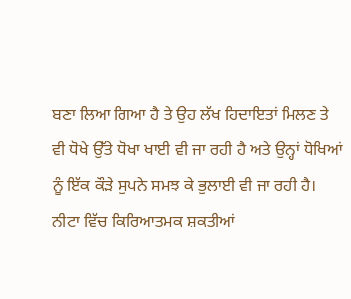ਬਣਾ ਲਿਆ ਗਿਆ ਹੈ ਤੇ ਉਹ ਲੱਖ ਹਿਦਾਇਤਾਂ ਮਿਲਣ ਤੇ ਵੀ ਧੋਖੇ ਉੱਤੇ ਧੋਖਾ ਖਾਈ ਵੀ ਜਾ ਰਹੀ ਹੈ ਅਤੇ ਉਨ੍ਹਾਂ ਧੋਖਿਆਂ ਨੂੰ ਇੱਕ ਕੌੜੇ ਸੁਪਨੇ ਸਮਝ ਕੇ ਭੁਲਾਈ ਵੀ ਜਾ ਰਹੀ ਹੈ।
ਨੀਟਾ ਵਿੱਚ ਕਿਰਿਆਤਮਕ ਸ਼ਕਤੀਆਂ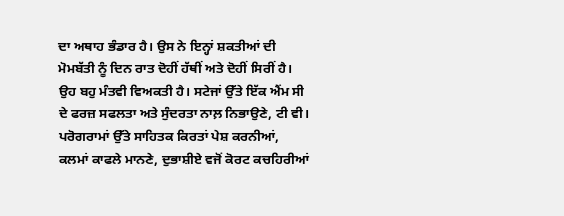ਦਾ ਅਥਾਹ ਭੰਡਾਰ ਹੈ। ਉਸ ਨੇ ਇਨ੍ਹਾਂ ਸ਼ਕਤੀਆਂ ਦੀ ਮੋਮਬੱਤੀ ਨੂੰ ਦਿਨ ਰਾਤ ਦੋਹੀਂ ਹੱਥੀਂ ਅਤੇ ਦੋਹੀਂ ਸਿਰੀਂ ਹੈ। ਉਹ ਬਹੁ ਮੰਤਵੀ ਵਿਅਕਤੀ ਹੈ। ਸਟੇਜਾਂ ਉੱਤੇ ਇੱਕ ਐਂਮ ਸੀ ਦੇ ਫਰਜ਼ ਸਫਲਤਾ ਅਤੇ ਸੁੰਦਰਤਾ ਨਾਲ਼ ਨਿਭਾਉਣੇ, ਟੀ ਵੀ। ਪਰੋਗਰਾਮਾਂ ਉੱਤੇ ਸਾਹਿਤਕ ਕਿਰਤਾਂ ਪੇਸ਼ ਕਰਨੀਆਂ, ਕਲਮਾਂ ਕਾਫਲੇ ਮਾਨਣੇ, ਦੁਭਾਸ਼ੀਏ ਵਜੋਂ ਕੋਰਟ ਕਚਹਿਰੀਆਂ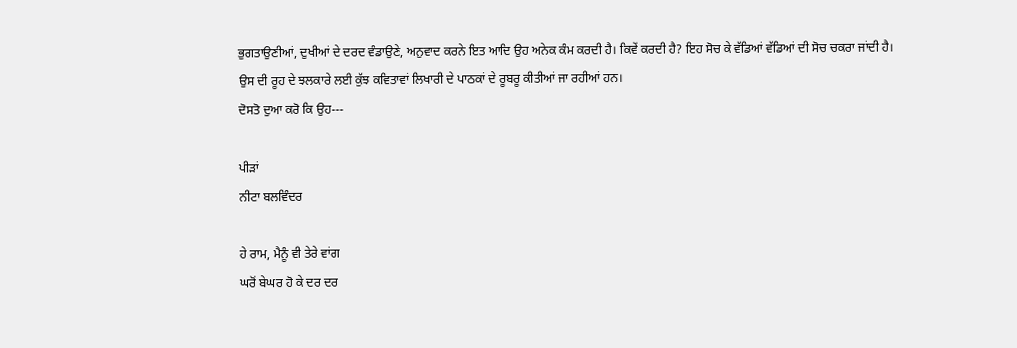ਭੁਗਤਾਉਣੀਆਂ, ਦੁਖੀਆਂ ਦੇ ਦਰਦ ਵੰਡਾਉਣੇ, ਅਨੁਵਾਦ ਕਰਨੇ ਇਤ ਆਦਿ ਉਹ ਅਨੇਕ ਕੰਮ ਕਰਦੀ ਹੈ। ਕਿਵੇਂ ਕਰਦੀ ਹੈ? ਇਹ ਸੋਚ ਕੇ ਵੱਡਿਆਂ ਵੱਡਿਆਂ ਦੀ ਸੋਚ ਚਕਰਾ ਜਾਂਦੀ ਹੈ।
ਉਸ ਦੀ ਰੂਹ ਦੇ ਝਲਕਾਰੇ ਲਈ ਕੁੱਝ ਕਵਿਤਾਵਾਂ ਲਿਖਾਰੀ ਦੇ ਪਾਠਕਾਂ ਦੇ ਰੂਬਰੂ ਕੀਤੀਆਂ ਜਾ ਰਹੀਆਂ ਹਨ।
ਦੋਸਤੋ ਦੁਆ ਕਰੋ ਕਿ ਉਹ---

ਪੀੜਾਂ
ਨੀਟਾ ਬਲਵਿੰਦਰ

ਹੇ ਰਾਮ, ਮੈਨੂੰ ਵੀ ਤੇਰੇ ਵਾਂਗ
ਘਰੋਂ ਬੇਘਰ ਹੋ ਕੇ ਦਰ ਦਰ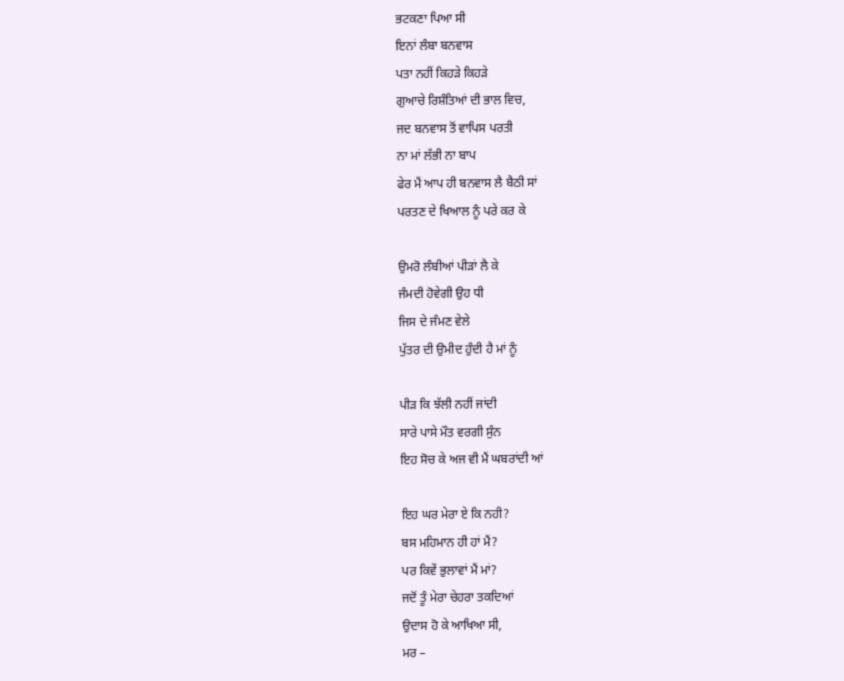ਭਟਕਣਾ ਪਿਆ ਸੀ
ਇਨਾਂ ਲੰਬਾ ਬਨਵਾਸ
ਪਤਾ ਨਹੀਂ ਕਿਹੜੇ ਕਿਹੜੇ
ਗੁਆਚੇ ਰਿਸ਼ੰਤਿਆਂ ਦੀ ਭਾਲ ਵਿਚ,
ਜਦ ਬਨਵਾਸ ਤੋਂ ਵਾਪਿਸ ਪਰਤੀ
ਨਾ ਮਾਂ ਲੱਭੀ ਨਾ ਬਾਪ
ਫੇਰ ਮੈਂ ਆਪ ਹੀ ਬਨਵਾਸ ਲੈ ਬੈਠੀ ਸਾਂ
ਪਰਤਣ ਦੇ ਖਿਆਲ ਨੂੰ ਪਰੇ ਕਰ ਕੇ

ਉਮਰੋ ਲੰਬੀਆਂ ਪੀੜਾਂ ਲੈ ਕੇ
ਜੰਮਦੀ ਹੋਵੇਗੀ ਉਹ ਧੀ
ਜਿਸ ਦੇ ਜੰਮਣ ਵੇਲੇ
ਪੁੱਤਰ ਦੀ ਉਮੀਦ ਹੁੰਦੀ ਹੈ ਮਾਂ ਨੂੰ

ਪੀੜ ਕਿ ਝੱਲੀ ਨਹੀਂ ਜਾਂਦੀ
ਸਾਰੇ ਪਾਸੇ ਮੌਤ ਵਰਗੀ ਸੁੰਨ
ਇਹ ਸੋਚ ਕੇ ਅਜ ਵੀ ਮੈਂ ਘਬਰਾਂਦੀ ਆਂ

ਇਹ ਘਰ ਮੇਰਾ ਏ ਕਿ ਨਹੀ?
ਬਸ ਮਹਿਮਾਨ ਹੀ ਹਾਂ ਮੈਂ?
ਪਰ ਕਿਵੇਂ ਭੁਲਾਵਾਂ ਮੈਂ ਮਾਂ?
ਜਦੋਂ ਤੂੰ ਮੇਰਾ ਚੇਹਰਾ ਤਕਦਿਆਂ
ਉਦਾਸ ਹੋ ਕੇ ਆਖਿਆ ਸੀ,
ਮਰ –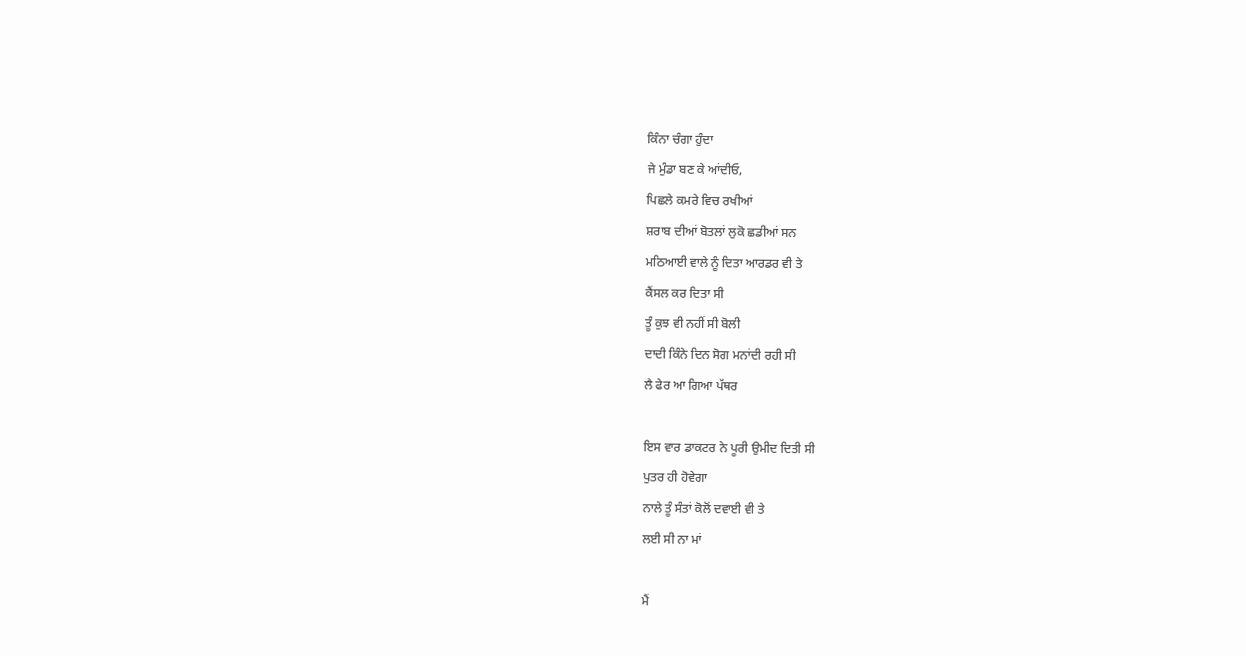ਕਿੰਨਾ ਚੰਗਾ ਹੁੰਦਾ
ਜੇ ਮੁੰਡਾ ਬਣ ਕੇ ਆਂਦੀਓ,
ਪਿਛਲੇ ਕਮਰੇ ਵਿਚ ਰਖੀਆਂ
ਸ਼ਰਾਬ ਦੀਆਂ ਬੋਤਲਾਂ ਲੁਕੋ ਛਡੀਆਂ ਸਨ
ਮਠਿਆਈ ਵਾਲੇ ਨੂੰ ਦਿਤਾ ਆਰਡਰ ਵੀ ਤੇ
ਕੈਂਸਲ ਕਰ ਦਿਤਾ ਸੀ
ਤੂੰ ਕੁਝ ਵੀ ਨਹੀਂ ਸੀ ਬੋਲੀ
ਦਾਦੀ ਕਿੰਨੇ ਦਿਨ ਸੋਗ ਮਨਾਂਦੀ ਰਹੀ ਸੀ
ਲੈ ਫੇਰ ਆ ਗਿਆ ਪੱਥਰ

ਇਸ ਵਾਰ ਡਾਕਟਰ ਨੇ ਪੂਰੀ ਉਮੀਦ ਦਿਤੀ ਸੀ
ਪੁਤਰ ਹੀ ਹੋਵੇਗਾ
ਨਾਲੇ ਤੂੰ ਸੰਤਾਂ ਕੋਲੋਂ ਦਵਾਈ ਵੀ ਤੇ
ਲਈ ਸੀ ਨਾ ਮਾਂ

ਮੈਂ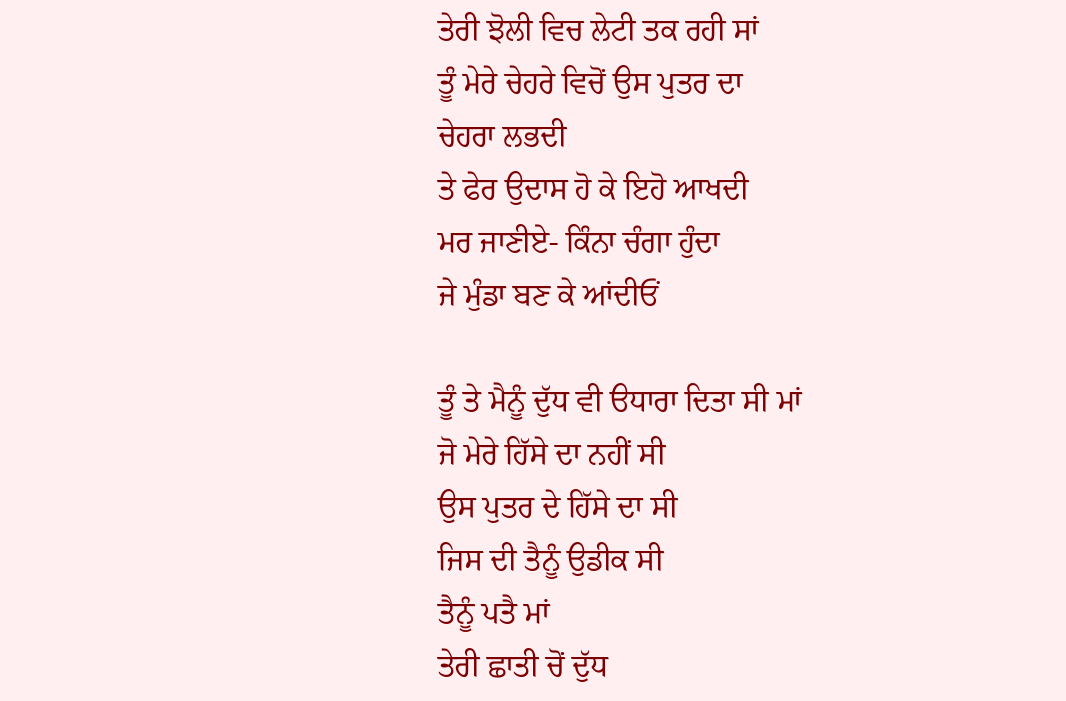ਤੇਰੀ ਝੋਲੀ ਵਿਚ ਲੇਟੀ ਤਕ ਰਹੀ ਸਾਂ
ਤੂੰ ਮੇਰੇ ਚੇਹਰੇ ਵਿਚੋਂ ਉਸ ਪੁਤਰ ਦਾ
ਚੇਹਰਾ ਲਭਦੀ
ਤੇ ਫੇਰ ਉਦਾਸ ਹੋ ਕੇ ਇਹੋ ਆਖਦੀ
ਮਰ ਜਾਣੀਏ- ਕਿੰਨਾ ਚੰਗਾ ਹੁੰਦਾ
ਜੇ ਮੁੰਡਾ ਬਣ ਕੇ ਆਂਦੀਓਂ

ਤੂੰ ਤੇ ਮੈਨੂੰ ਦੁੱਧ ਵੀ ੳਧਾਰਾ ਦਿਤਾ ਸੀ ਮਾਂ
ਜੋ ਮੇਰੇ ਹਿੱਸੇ ਦਾ ਨਹੀਂ ਸੀ
ਉਸ ਪੁਤਰ ਦੇ ਹਿੱਸੇ ਦਾ ਸੀ
ਜਿਸ ਦੀ ਤੈਨੂੰ ਉਡੀਕ ਸੀ
ਤੈਨੂੰ ਪਤੈ ਮਾਂ
ਤੇਰੀ ਛਾਤੀ ਚੋਂ ਦੁੱਧ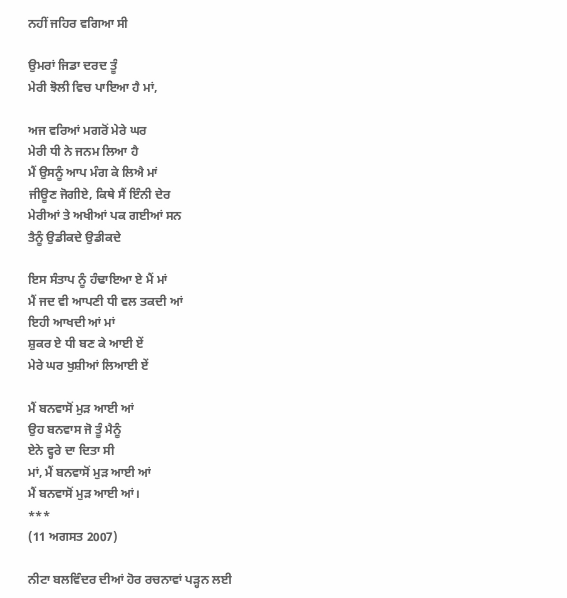ਨਹੀਂ ਜਹਿਰ ਵਗਿਆ ਸੀ

ਉਮਰਾਂ ਜਿਡਾ ਦਰਦ ਤੂੰ
ਮੇਰੀ ਝੋਲੀ ਵਿਚ ਪਾਇਆ ਹੈ ਮਾਂ,

ਅਜ ਵਰਿਆਂ ਮਗਰੋਂ ਮੇਰੇ ਘਰ
ਮੇਰੀ ਧੀ ਨੇ ਜਨਮ ਲਿਆ ਹੈ
ਮੈਂ ਉਸਨੂੰ ਆਪ ਮੰਗ ਕੇ ਲਿਐ ਮਾਂ
ਜੀਊਣ ਜੋਗੀਏ, ਕਿਥੇ ਸੈਂ ਇੰਨੀ ਦੇਰ
ਮੇਰੀਆਂ ਤੇ ਅਖੀਆਂ ਪਕ ਗਈਆਂ ਸਨ
ਤੈਨੂੰ ਉਡੀਕਦੇ ਉਡੀਕਦੇ

ਇਸ ਸੰਤਾਪ ਨੂੰ ਹੰਢਾਇਆ ਏ ਮੈਂ ਮਾਂ
ਮੈਂ ਜਦ ਵੀ ਆਪਣੀ ਧੀ ਵਲ ਤਕਦੀ ਆਂ
ਇਹੀ ਆਖਦੀ ਆਂ ਮਾਂ
ਸ਼ੁਕਰ ਏ ਧੀ ਬਣ ਕੇ ਆਈ ਏਂ
ਮੇਰੇ ਘਰ ਖੁਸ਼ੀਆਂ ਲਿਆਈ ਏਂ

ਮੈਂ ਬਨਵਾਸੋਂ ਮੁੜ ਆਈ ਆਂ
ਉਹ ਬਨਵਾਸ ਜੋ ਤੂੰ ਮੈਨੂੰ
ਏਨੇ ਵ੍ਹਰੇ ਦਾ ਦਿਤਾ ਸੀ
ਮਾਂ, ਮੈਂ ਬਨਵਾਸੋਂ ਮੁੜ ਆਈ ਆਂ
ਮੈਂ ਬਨਵਾਸੋਂ ਮੁੜ ਆਈ ਆਂ।
***
(11 ਅਗਸਤ 2007)

ਨੀਟਾ ਬਲਵਿੰਦਰ ਦੀਆਂ ਹੋਰ ਰਚਨਾਵਾਂ ਪੜ੍ਹਨ ਲਈ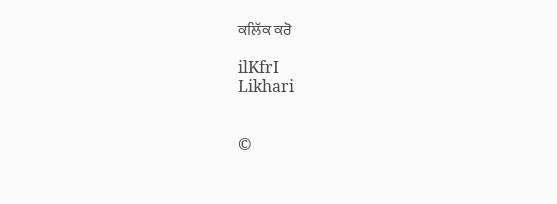ਕਲਿੱਕ ਕਰੋ

ilKfrI
Likhari


©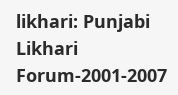likhari: Punjabi Likhari Forum-2001-2007